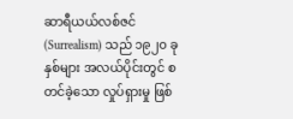ဆာရီယယ်လစ်ဇင် (Surrealism) သည် ၁၉၂၀ ခုနှစ်များ အလယ်ပိုင်းတွင် စတင်ခဲ့သော လှုပ်ရှားမှု ဖြစ်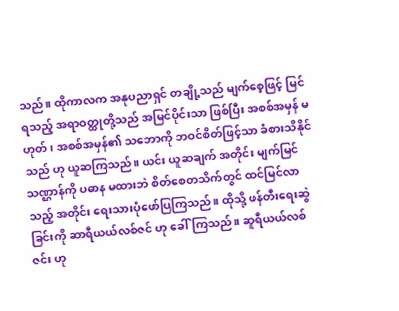သည်။ ထိုကာလက အနုပညာရှင် တချို့သည် မျက်စေ့ဖြင့် မြင်ရသည့် အရာဝတ္ထုတို့သည် အမြင်ပိုင်းသာ ဖြစ်ပြီး အစစ်အမှန် မဟုတ်၊ အစစ်အမှန်၏ သဘောကို ဘဝင်စိတ်ဖြင့်သာ ခံစားသိနိုင်သည် ဟု ယူဆကြသည်။ ယင်း ယူဆချက် အတိုင်း မျက်မြင်သဏ္ဌာန်ကို ပဓာန မထားဘဲ စိတ်စေတသိက်တွင် ထင်မြင်လာသည့် အတိုင်း ရေးသားပုံဖော်ပြကြသည်။ ထိုသို့ ဖန်တီးရေးဆွဲခြင်းကို ဆာရီယယ်လစ်ဇင် ဟု ခေါ်ကြသည်။ ဆူရီယယ်လစ်ဇင်း ဟု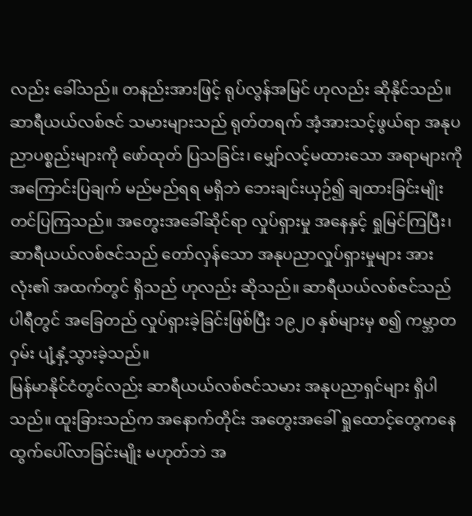လည်း ခေါ်သည်။ တနည်းအားဖြင့် ရုပ်လွန်အမြင် ဟုလည်း ဆိုနိုင်သည်။
ဆာရီယယ်လစ်ဇင် သမားများသည် ရုတ်တရက် အံ့အားသင့်ဖွယ်ရာ အနုပညာပစ္စည်းများကို ဖော်ထုတ် ပြသခြင်း၊ မျှော်လင့်မထားသော အရာများကို အကြောင်းပြချက် မည်မည်ရရ မရှိဘဲ ဘေးချင်းယှဉ်၍ ချထားခြင်းမျိုး တင်ပြကြသည်။ အတွေးအခေါ်ဆိုင်ရာ လှုပ်ရှားမှု အနေနှင့် ရှုမြင်ကြပြီး၊ ဆာရီယယ်လစ်ဇင်သည် တော်လှန်သော အနုပညာလှုပ်ရှားမှုများ အားလုံး၏ အထက်တွင် ရှိသည် ဟုလည်း ဆိုသည်။ ဆာရီယယ်လစ်ဇင်သည် ပါရီတွင် အခြေတည် လှုပ်ရှားခဲ့ခြင်းဖြစ်ပြီး ၁၉၂၀ နှစ်များမှ စ၍ ကမ္ဘာတဝှမ်း ပျံ့နှံ့သွားခဲ့သည်။
မြန်မာနိုင်ငံတွင်လည်း ဆာရီယယ်လစ်ဇင်သမား အနုပညာရှင်များ ရှိပါသည်။ ထူးခြားသည်က အနောက်တိုင်း အတွေးအခေါ် ရှုထောင့်တွေကနေ ထွက်ပေါ်လာခြင်းမျိုး မဟုတ်ဘဲ အ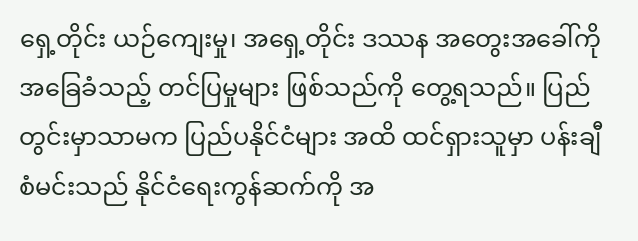ရှေ့တိုင်း ယဉ်ကျေးမှု၊ အရှေ့တိုင်း ဒဿန အတွေးအခေါ်ကို အခြေခံသည့် တင်ပြမှုများ ဖြစ်သည်ကို တွေ့ရသည်။ ပြည်တွင်းမှာသာမက ပြည်ပနိုင်ငံများ အထိ ထင်ရှားသူမှာ ပန်းချီစံမင်းသည် နိုင်ငံရေးကွန်ဆက်ကို အ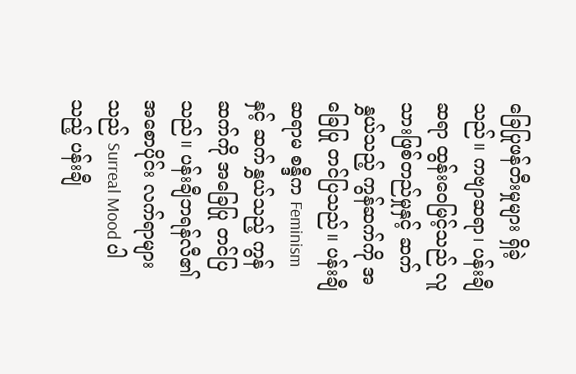ခြေပြုဖန်တီးမှုများ ရှိခဲ့သည်။ ကဗျာဆရာ၊ ပန်းချီဆရာ ထွန်းဝေမြင့်သည် လူသားဖြစ်တည်မှုနှင့် ဆက်နွှယ်သည့် ကွန်ဆက်ကို အခြေပြု တင်ပြသည်။ ပန်းချီဆရာမ စန္ဒီက Feminism နှင့် ဆက်နွှယ်သည့် ကွန်ဆက်ကို အခြေပြု တင်ပြသည်။ ပန်းချီဘရန်လီ၏ အစောပိုင်း လက်ရာများသည် Surreal Mood ပါသည့် ပန်းချီ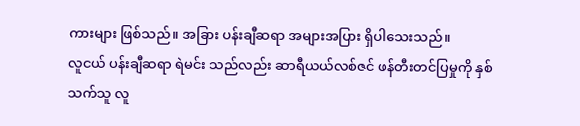ကားများ ဖြစ်သည်။ အခြား ပန်းချီဆရာ အများအပြား ရှိပါသေးသည်။
လူငယ် ပန်းချီဆရာ ရဲမင်း သည်လည်း ဆာရီယယ်လစ်ဇင် ဖန်တီးတင်ပြမှုကို နှစ်သက်သူ လူ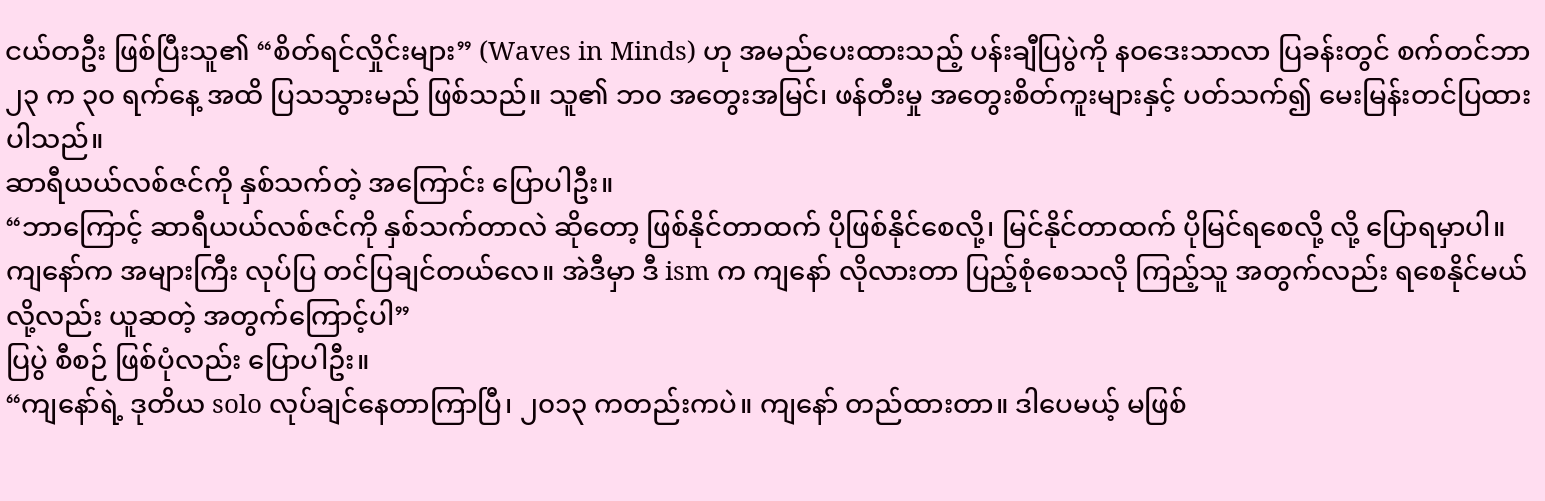ငယ်တဦး ဖြစ်ပြီးသူ၏ “စိတ်ရင်လှိုင်းများ” (Waves in Minds) ဟု အမည်ပေးထားသည့် ပန်းချီပြပွဲကို နဝဒေးသာလာ ပြခန်းတွင် စက်တင်ဘာ ၂၃ က ၃၀ ရက်နေ့ အထိ ပြသသွားမည် ဖြစ်သည်။ သူ၏ ဘ၀ အတွေးအမြင်၊ ဖန်တီးမှု အတွေးစိတ်ကူးများနှင့် ပတ်သက်၍ မေးမြန်းတင်ပြထားပါသည်။
ဆာရီယယ်လစ်ဇင်ကို နှစ်သက်တဲ့ အကြောင်း ပြောပါဦး။
“ဘာကြောင့် ဆာရီယယ်လစ်ဇင်ကို နှစ်သက်တာလဲ ဆိုတော့ ဖြစ်နိုင်တာထက် ပိုဖြစ်နိုင်စေလို့၊ မြင်နိုင်တာထက် ပိုမြင်ရစေလို့ လို့ ပြောရမှာပါ။ ကျနော်က အများကြီး လုပ်ပြ တင်ပြချင်တယ်လေ။ အဲဒီမှာ ဒီ ism က ကျနော် လိုလားတာ ပြည့်စုံစေသလို ကြည့်သူ အတွက်လည်း ရစေနိုင်မယ်လို့လည်း ယူဆတဲ့ အတွက်ကြောင့်ပါ”
ပြပွဲ စီစဉ် ဖြစ်ပုံလည်း ပြောပါဦး။
“ကျနော်ရဲ့ ဒုတိယ solo လုပ်ချင်နေတာကြာပြီ၊ ၂၀၁၃ ကတည်းကပဲ။ ကျနော် တည်ထားတာ။ ဒါပေမယ့် မဖြစ်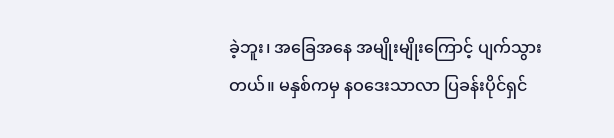ခဲ့ဘူး၊ အခြေအနေ အမျိုးမျိုးကြောင့် ပျက်သွားတယ်။ မနှစ်ကမှ နဝဒေးသာလာ ပြခန်းပိုင်ရှင်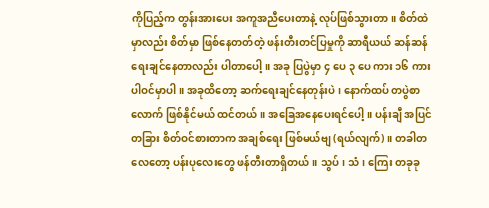ကိုပြည့်က တွန်းအားပေး အကူအညီပေးတာနဲ့ လုပ်ဖြစ်သွားတာ။ စိတ်ထဲမှာလည်း စိတ်မှာ ဖြစ်နေတတ်တဲ့ ဖန်းတီးတင်ပြမှုကို ဆာရီယယ် ဆန်ဆန် ရေးချင်နေတာလည်း ပါတာပေါ့။ အခု ပြပွဲမှာ ၄ ပေ ၃ ပေ ကား ၁၆ ကား ပါဝင်မှာပါ။ အခုထိတော့ ဆက်ရေးချင်နေတုန်းပဲ၊ နောက်ထပ် တပွဲစာလောက် ဖြစ်နိုင်မယ် ထင်တယ်။ အခြေအနေပေးရင်ပေါ့။ ပန်းချီ အပြင် တခြား စိတ်ဝင်စားတာက အချစ်ရေး ဖြစ်မယ်ဗျ (ရယ်လျက်)။ တခါတလေတော့ ပန်းပုလေးတွေ ဖန်တီးတာရှိတယ်။ သွပ်၊ သံ၊ ကြေး တခုခု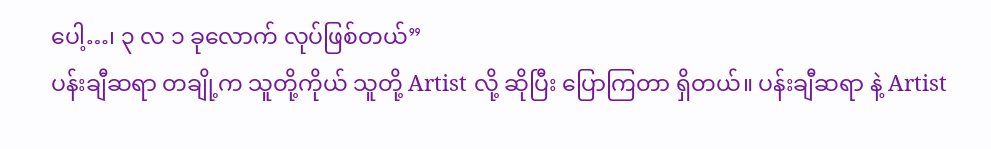ပေါ့…၊ ၃ လ ၁ ခုလောက် လုပ်ဖြစ်တယ်”
ပန်းချီဆရာ တချို့က သူတို့ကိုယ် သူတို့ Artist လို့ ဆိုပြီး ပြောကြတာ ရှိတယ်။ ပန်းချီဆရာ နဲ့ Artist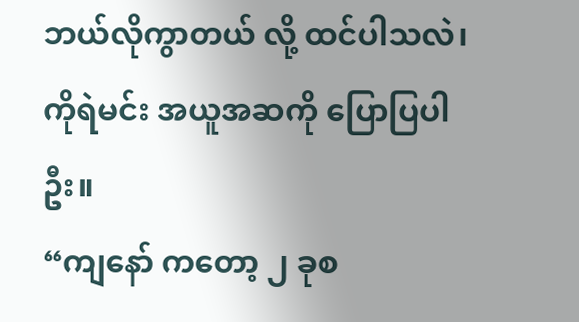ဘယ်လိုကွာတယ် လို့ ထင်ပါသလဲ၊ ကိုရဲမင်း အယူအဆကို ပြောပြပါဦး။
“ကျနော် ကတော့ ၂ ခုစ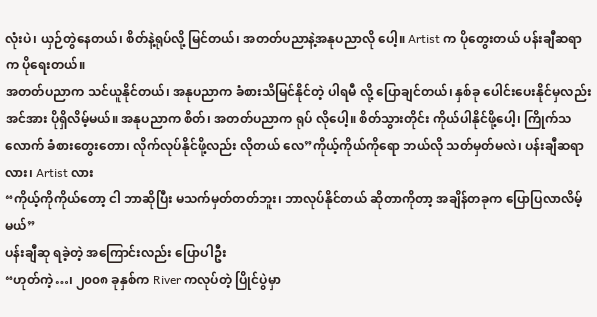လုံးပဲ၊ ယှဉ်တွဲနေတယ်၊ စိတ်နဲ့ရုပ်လို့ မြင်တယ်၊ အတတ်ပညာနဲ့အနုပညာလို ပေါ့။ Artist က ပိုတွေးတယ် ပန်းချီဆရာက ပိုရေးတယ်။
အတတ်ပညာက သင်ယူနိုင်တယ်၊ အနုပညာက ခံစားသိမြင်နိုင်တဲ့ ပါရမီ လို့ ပြောချင်တယ်၊ နှစ်ခု ပေါင်းပေးနိုင်မှလည်း အင်အား ပိုရှိလိမ့်မယ်။ အနုပညာက စိတ်၊ အတတ်ပညာက ရုပ် လိုပေါ့။ စိတ်သွားတိုင်း ကိုယ်ပါနိုင်ဖို့ပေါ့၊ ကြိုက်သလောက် ခံစားတွေးတော၊ လိုက်လုပ်နိုင်ဖို့လည်း လိုတယ် လေ”ကိုယ့်ကိုယ်ကိုရော ဘယ်လို သတ်မှတ်မလဲ၊ ပန်းချီဆရာလား၊ Artist လား
“ကိုယ့်ကိုကိုယ်တော့ ငါ ဘာဆိုပြီး မသက်မှတ်တတ်ဘူး၊ ဘာလုပ်နိုင်တယ် ဆိုတာကိုတာ့ အချိန်တခုက ပြောပြလာလိမ့်မယ်”
ပန်းချီဆု ရခဲ့တဲ့ အကြောင်းလည်း ပြောပါဦး
“ဟုတ်ကဲ့…၊ ၂၀၀၈ ခုနှစ်က River ကလုပ်တဲ့ ပြိုင်ပွဲမှာ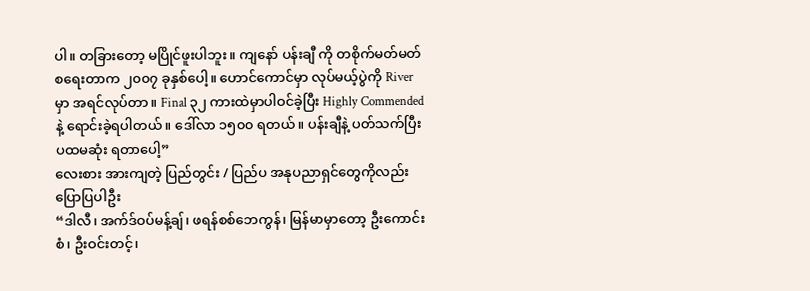ပါ။ တခြားတော့ မပြိုင်ဖူးပါဘူး။ ကျနော် ပန်းချီ ကို တစိုက်မတ်မတ် စရေးတာက ၂၀၀၇ ခုနှစ်ပေါ့။ ဟောင်ကောင်မှာ လုပ်မယ့်ပွဲကို River မှာ အရင်လုပ်တာ။ Final ၃၂ ကားထဲမှာပါဝင်ခဲ့ပြီး Highly Commended နဲ့ ရောင်းခဲ့ရပါတယ်။ ဒေါ်လာ ၁၅၀၀ ရတယ်။ ပန်းချီနဲ့ ပတ်သက်ပြီး ပထမဆုံး ရတာပေါ့”
လေးစား အားကျတဲ့ ပြည်တွင်း / ပြည်ပ အနုပညာရှင်တွေကိုလည်း ပြောပြပါဦး
“ဒါလီ၊ အက်ဒ်ဝပ်မန့်ချ်၊ ဖရန်စစ်ဘေကွန်၊ မြန်မာမှာတော့ ဦးကောင်းစံ၊ ဦးဝင်းတင့်၊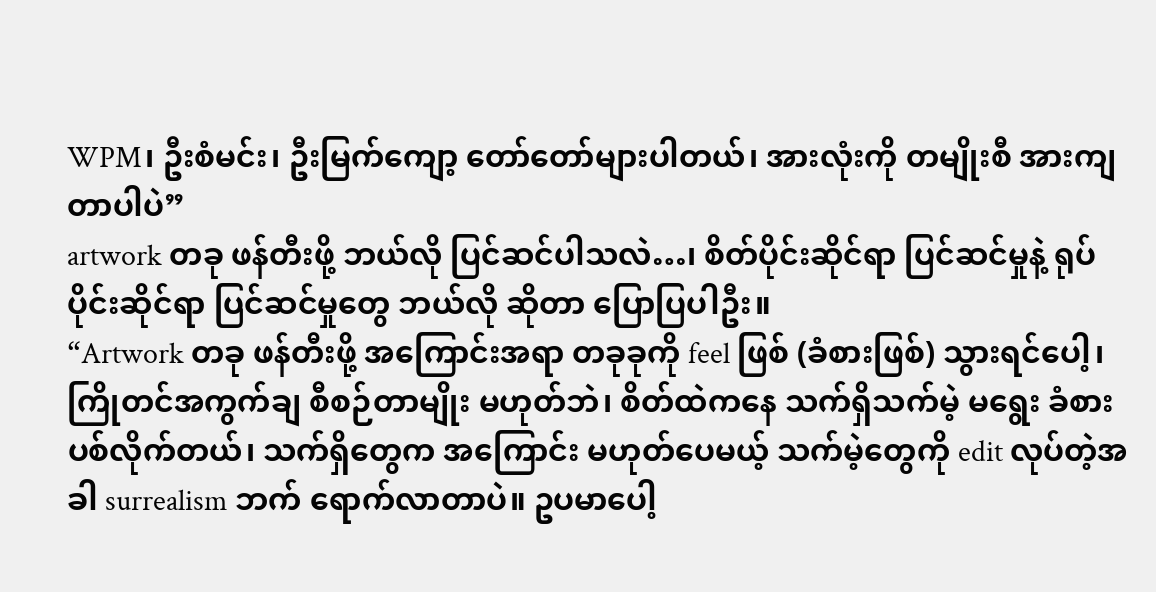WPM၊ ဦးစံမင်း၊ ဦးမြက်ကျော့ တော်တော်များပါတယ်၊ အားလုံးကို တမျိုးစီ အားကျတာပါပဲ”
artwork တခု ဖန်တီးဖို့ ဘယ်လို ပြင်ဆင်ပါသလဲ…၊ စိတ်ပိုင်းဆိုင်ရာ ပြင်ဆင်မှုနဲ့ ရုပ်ပိုင်းဆိုင်ရာ ပြင်ဆင်မှုတွေ ဘယ်လို ဆိုတာ ပြောပြပါဦး။
“Artwork တခု ဖန်တီးဖို့ အကြောင်းအရာ တခုခုကို feel ဖြစ် (ခံစားဖြစ်) သွားရင်ပေါ့၊ ကြိုတင်အကွက်ချ စီစဉ်တာမျိုး မဟုတ်ဘဲ၊ စိတ်ထဲကနေ သက်ရှိသက်မဲ့ မရွေး ခံစားပစ်လိုက်တယ်၊ သက်ရှိတွေက အကြောင်း မဟုတ်ပေမယ့် သက်မဲ့တွေကို edit လုပ်တဲ့အခါ surrealism ဘက် ရောက်လာတာပဲ။ ဥပမာပေါ့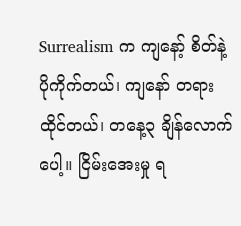Surrealism က ကျနော့် စိတ်နဲ့ ပိုကိုက်တယ်၊ ကျနော် တရားထိုင်တယ်၊ တနေ့၃ ချိန်လောက် ပေါ့။ ငြိမ်းအေးမှု ရ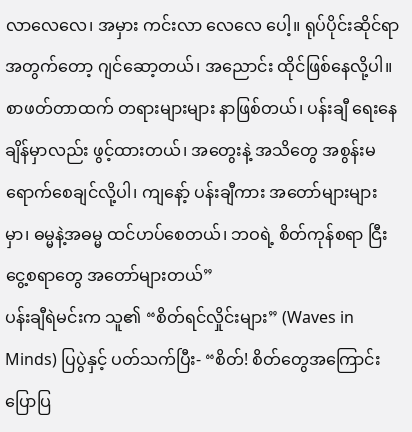လာလေလေ၊ အမှား ကင်းလာ လေလေ ပေါ့။ ရုပ်ပိုင်းဆိုင်ရာ အတွက်တော့ ဂျင်ဆော့တယ်၊ အညောင်း ထိုင်ဖြစ်နေလို့ပါ။ စာဖတ်တာထက် တရားများများ နာဖြစ်တယ်၊ ပန်းချီ ရေးနေချိန်မှာလည်း ဖွင့်ထားတယ်၊ အတွေးနဲ့ အသိတွေ အစွန်းမရောက်စေချင်လို့ပါ၊ ကျနော့် ပန်းချီကား အတော်များများမှာ၊ ဓမ္မနဲ့အဓမ္မ ထင်ဟပ်စေတယ်၊ ဘဝရဲ့ စိတ်ကုန်စရာ ငြီးငွေ့စရာတွေ အတော်များတယ်”
ပန်းချီရဲမင်းက သူ၏ “စိတ်ရင်လှိုင်းများ” (Waves in Minds) ပြပွဲနှင့် ပတ်သက်ပြီး- “စိတ်! စိတ်တွေအကြောင်း ပြောပြ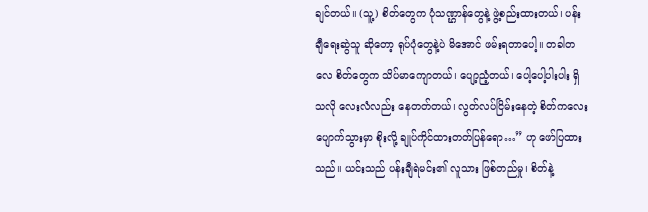ချင်တယ်။ (သူ့) စိတ်တွေက ပုံသဏ္ဌာန်တွေနဲ့ ဖွဲ့စည်းထားတယ်၊ ပန်းချီရေးဆွဲသူ ဆိုတော့ ရုပ်ပုံတွေနဲ့ပဲ မိအောင် ဖမ်းရတာပေါ့။ တခါတလေ စိတ်တွေက သိပ်မာကျောတယ်၊ ပျော့ညံ့တယ်၊ ပေါ့ပေါ့ပါးပါး ရှိသလို လေးလံလည်း နေတတ်တယ်၊ လွတ်လပ်ငြိမ်းနေတဲ့ စိတ်ကလေးပျောက်သွားမှာ စိုးလို့ ချုပ်ကိုင်ထားတတ်ပြန်ရော…” ဟု ဖော်ပြထား သည်။ ယင်းသည် ပန်းချီရဲမင်း၏ လူသား ဖြစ်တည်မှု၊ စိတ်နဲ့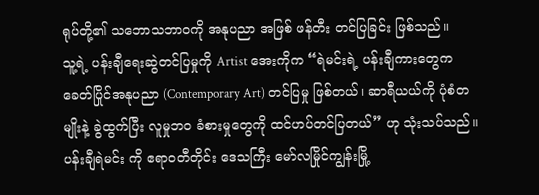ရုပ်တို့၏ သဘောသဘာဝကို အနုပညာ အဖြစ် ဖန်တီး တင်ပြခြင်း ဖြစ်သည်။
သူ့ရဲ့ ပန်းချီရေးဆွဲတင်ပြမှုကို Artist အေးကိုက “ရဲမင်းရဲ့ ပန်းချီကားတွေက ခေတ်ပြိုင်အနုပညာ (Contemporary Art) တင်ပြမှု ဖြစ်တယ်၊ ဆာရီယယ်ကို ပုံစံတမျိုးနဲ့ ခွဲထွက်ပြီး လူမှုဘ၀ ခံစားမှုတွေကို ထင်ဟပ်တင်ပြတယ်” ဟု သုံးသပ်သည်။
ပန်းချီရဲမင်း ကို ဧရာဝတီတိုင်း ဒေသကြီး မော်လမြိုင်ကျွန်းမြို့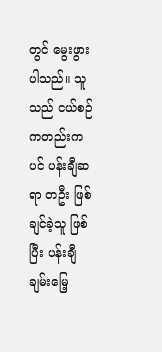တွင် မွေးဖွားပါသည်။ သူသည် ငယ်စဉ်ကတည်းကပင် ပန်းချီဆရာ တဦး ဖြစ်ချင်ခဲ့သူ ဖြစ်ပြီး ပန်းချီချမ်းမြေ့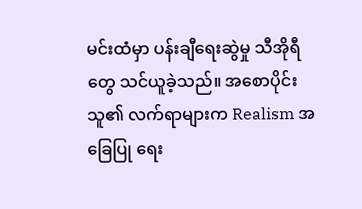မင်းထံမှာ ပန်းချီရေးဆွဲမှု သီအိုရီတွေ သင်ယူခဲ့သည်။ အစောပိုင်း သူ၏ လက်ရာများက Realism အခြေပြု ရေး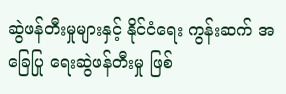ဆွဲဖန်တီးမှုများနှင့် နိုင်ငံရေး ကွန်းဆက် အခြေပြု ရေးဆွဲဖန်တီးမှု ဖြစ်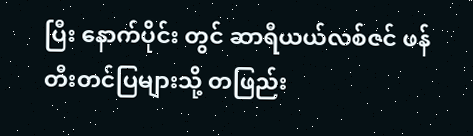ပြီး နောက်ပိုင်း တွင် ဆာရီယယ်လစ်ဇင် ဖန်တီးတင်ပြများသို့ တဖြည်း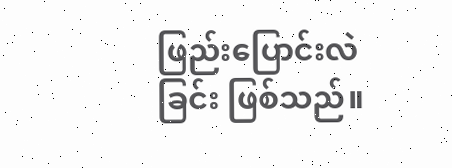ဖြည်းပြောင်းလဲခြင်း ဖြစ်သည်။